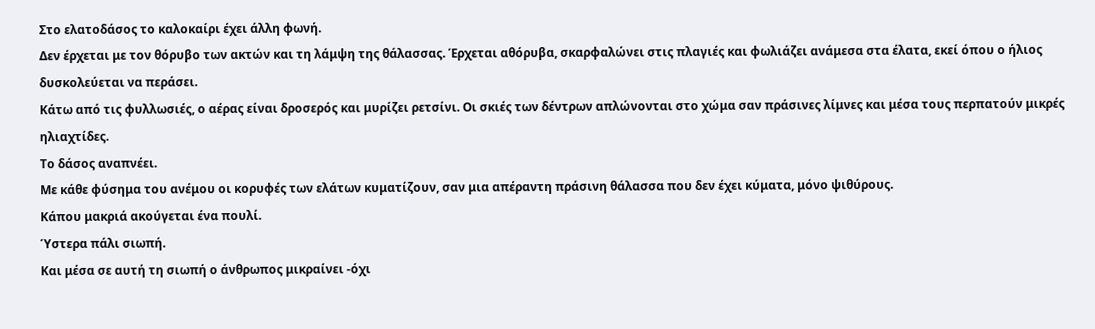Στο ελατοδάσος το καλοκαίρι έχει άλλη φωνή.
Δεν έρχεται με τον θόρυβο των ακτών και τη λάμψη της θάλασσας. Έρχεται αθόρυβα, σκαρφαλώνει στις πλαγιές και φωλιάζει ανάμεσα στα έλατα, εκεί όπου ο ήλιος δυσκολεύεται να περάσει.
Κάτω από τις φυλλωσιές, ο αέρας είναι δροσερός και μυρίζει ρετσίνι. Οι σκιές των δέντρων απλώνονται στο χώμα σαν πράσινες λίμνες και μέσα τους περπατούν μικρές ηλιαχτίδες.
Το δάσος αναπνέει.
Με κάθε φύσημα του ανέμου οι κορυφές των ελάτων κυματίζουν, σαν μια απέραντη πράσινη θάλασσα που δεν έχει κύματα, μόνο ψιθύρους.
Κάπου μακριά ακούγεται ένα πουλί.
Ύστερα πάλι σιωπή.
Και μέσα σε αυτή τη σιωπή ο άνθρωπος μικραίνει -όχι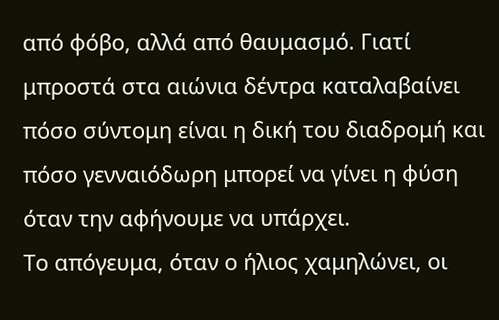από φόβο, αλλά από θαυμασμό. Γιατί μπροστά στα αιώνια δέντρα καταλαβαίνει πόσο σύντομη είναι η δική του διαδρομή και πόσο γενναιόδωρη μπορεί να γίνει η φύση όταν την αφήνουμε να υπάρχει.
Το απόγευμα, όταν ο ήλιος χαμηλώνει, οι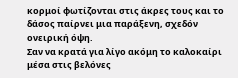κορμοί φωτίζονται στις άκρες τους και το δάσος παίρνει μια παράξενη, σχεδόν ονειρική όψη.
Σαν να κρατά για λίγο ακόμη το καλοκαίρι μέσα στις βελόνες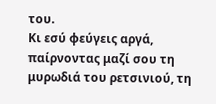του.
Κι εσύ φεύγεις αργά, παίρνοντας μαζί σου τη μυρωδιά του ρετσινιού, τη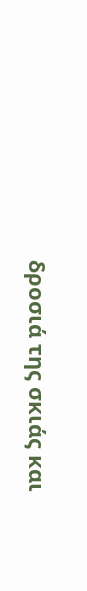δροσιά της σκιάς και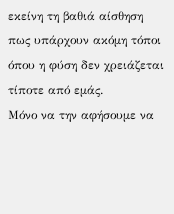εκείνη τη βαθιά αίσθηση πως υπάρχουν ακόμη τόποι όπου η φύση δεν χρειάζεται τίποτε από εμάς.
Μόνο να την αφήσουμε να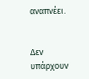αναπνέει.


Δεν υπάρχουν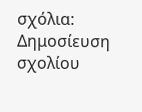σχόλια:
Δημοσίευση σχολίου